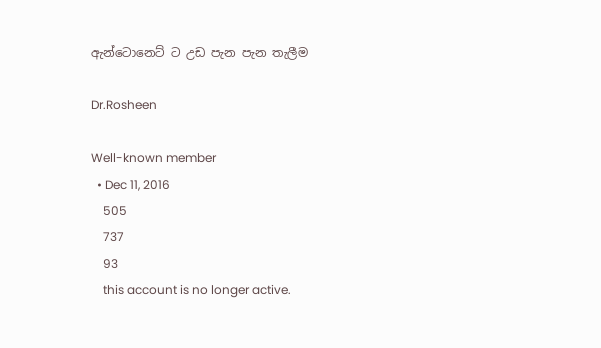ඇන්ටොනෙට් ට උඩ පැන පැන තැලීම

Dr.Rosheen

Well-known member
  • Dec 11, 2016
    505
    737
    93
    this account is no longer active.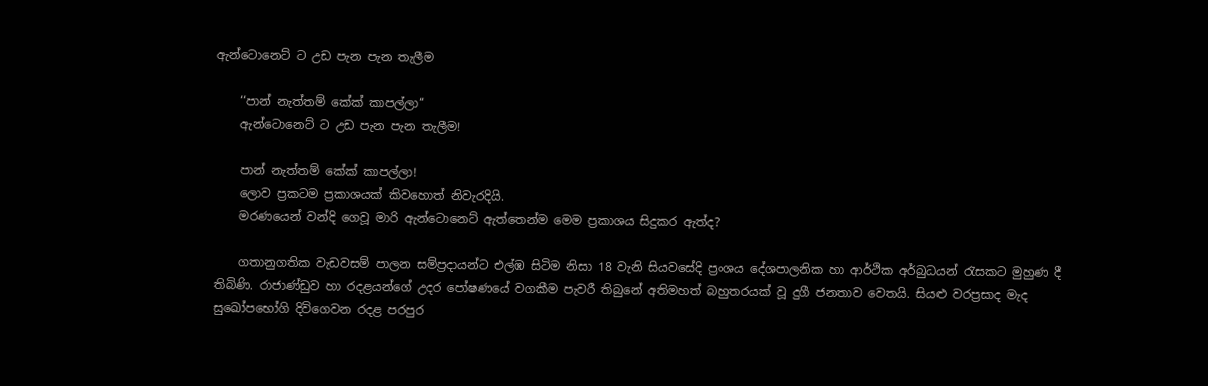ඇන්ටොනෙට් ට උඩ පැන පැන තැලීම

    ‘‘පාන් නැත්තම් කේක් කාපල්ලා‘‘
    ඇන්ටොනෙට් ට උඩ පැන පැන තැලීම!

    පාන් නැත්තම් කේක් කාපල්ලා!
    ලොව ප්‍රකටම ප්‍රකාශයක් කිවහොත් නිවැරදියි.
    මරණයෙන් වන්දි ගෙවූ මාරි ඇන්ටොනෙට් ඇත්තෙන්ම මෙම ප්‍රකාශය සිදුකර ඇත්ද?

    ගතානුගතික වැඩවසම් පාලන සම්ප්‍රදායන්ට එල්ඹ සිටිම නිසා 18 වැනි සියවසේදි ප්‍රංශය දේශපාලනික හා ආර්ථික අර්බුධයන් රැසකට මුහුණ දී තිබිණි. රාජාණ්ඩුව හා රදළයන්ගේ උදර පෝෂණයේ වගකීම පැවරී තිබුනේ අතිමහත් බහුතරයක් වූ දුගී ජනතාව වෙතයි. සියළු වරප්‍රසාද මැද සුඛෝපභෝගි දිවිගෙවන රදළ පරපුර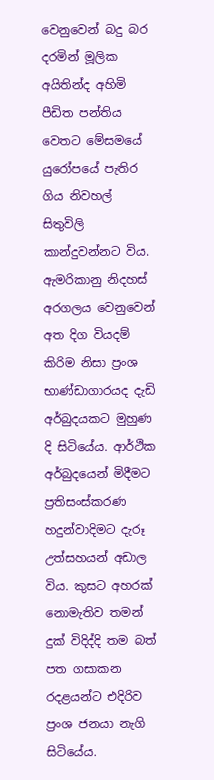වෙනුවෙන් බදු බර දරමින් මූලික අයිතින්ද අහිමි පීඩිත පන්තිය වෙතට මේසමයේ යුරෝපයේ පැතිර ගිය නිවහල් සිතුවිලි කාන්දුවන්නට විය. ඇමරිකානු නිදහස් අරගලය වෙනුවෙන් අත දිග වියදම් කිරිම නිසා ප්‍රංශ භාණ්ඩාගාරයද දැඩි අර්බුදයකට මුහුණ දි සිටියේය. ආර්ථික අර්බුදයෙන් මිදීමට ප්‍රතිසංස්කරණ හදුන්වාදිමට දැරූ උත්සහයන් අඩාල විය. කුසට අහරක් නොමැතිව තමන් දුක් විදිද්දි තම බත් පත ගසාකන රදළයන්ට එදිරිව ප්‍රංශ ජනයා නැගි සිටියේය.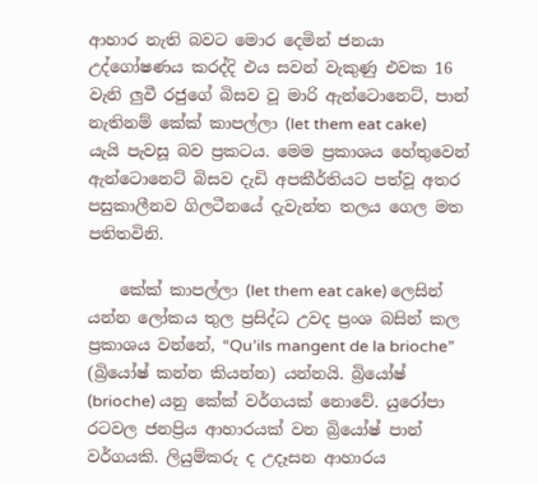ආහාර නැති බවට මොර දෙමින් ජනයා උද්ගෝෂණය කරද්දි එය සවන් වැකුණු එවක 16 වැනි ලුවී රජුගේ බිසව වූ මාරි ඇන්ටොනෙට්, පාන් නැතිනම් කේක් කාපල්ලා (let them eat cake) යැයි පැවසූ බව ප්‍රකටය. මෙම ප්‍රකාශය හේතුවෙන් ඇන්ටොනෙට් බිසව දැඩි අපකීර්තියට පත්වූ අතර පසුකාලීනව ගිලටීනයේ දැවැන්ත තලය ගෙල මත පතිතවිනි.

    කේක් කාපල්ලා (let them eat cake) ලෙසින් යන්න ලෝකය තුල ප්‍රසිද්ධ උවද ප්‍රංශ බසින් කල ප්‍රකාශය වන්නේ, “Qu’ils mangent de la brioche” (බ්‍රියෝෂ් කන්න කියන්න) යන්නයි. බ්‍රියෝෂ් (brioche) යනු කේක් වර්ගයක් නොවේ. යුරෝපා රටවල ජනප්‍රිය ආහාරයක් වන බ්‍රියෝෂ් පාන් වර්ගයකි. ලියුම්කරු ද උදෑසන ආහාරය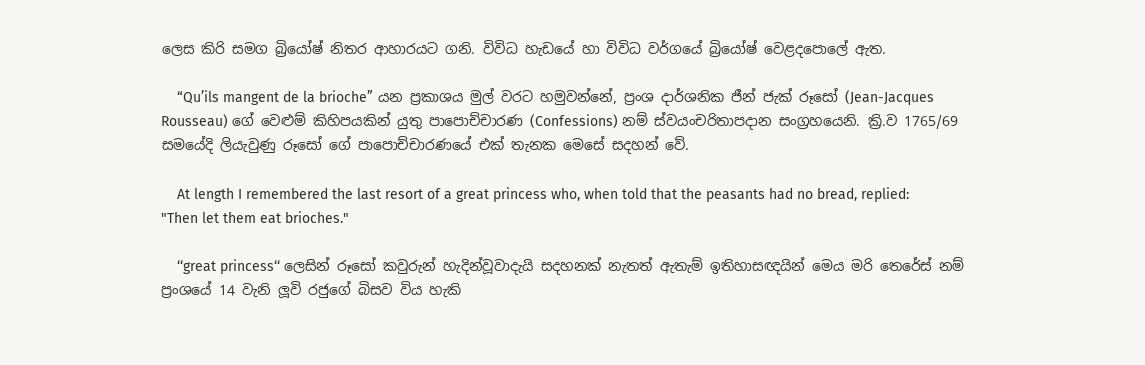ලෙස කිරි සමග බ්‍රියෝෂ් නිතර ආහාරයට ගනි. විවිධ හැඩයේ හා විවිධ වර්ගයේ බ්‍රියෝෂ් වෙළදපොලේ ඇත.

    “Qu’ils mangent de la brioche” යන ප්‍රකාශය මුල් වරට හමුවන්නේ, ප්‍රංශ දාර්ශනික ජීන් ජැක් රූසෝ (Jean-Jacques Rousseau) ගේ වෙළුම් කිහිපයකින් යුතු පාපොච්චාරණ (Confessions) නම් ස්වයංචරිතාපදාන සංග්‍රහයෙනි. ක්‍රි.ව 1765/69 සමයේදි ලියැවුණු රූසෝ ගේ පාපොච්චාරණයේ එක් තැනක මෙසේ සදහන් වේ.

    At length I remembered the last resort of a great princess who, when told that the peasants had no bread, replied: "Then let them eat brioches."

    ‘‘great princess‘‘ ලෙසින් රූසෝ කවුරුන් හැදින්වූවාදැයි සදහනක් නැතත් ඇතැම් ඉතිහාසඥයින් මෙය මරි තෙරේස් නම් ප්‍රංශයේ 14 වැනි ලූවි රජුගේ බිසව විය හැකි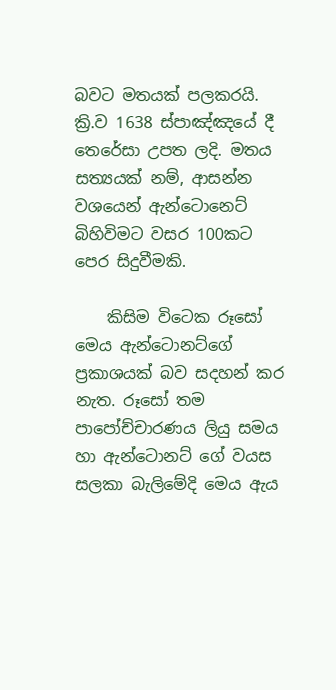බවට මතයක් පලකරයි. ක්‍රි.ව 1638 ස්පාඤ්ඤයේ දී තෙරේසා උපත ලදි. මතය සත්‍යයක් නම්, ආසන්න වශයෙන් ඇන්ටොනෙට් බිහිවිමට වසර 100කට පෙර සිදුවීමකි.

    කිසිම විටෙක රූසෝ මෙය ඇන්ටොනට්ගේ ප්‍රකාශයක් බව සදහන් කර නැත. රූසෝ තම පාපෝච්චාරණය ලියු සමය හා ඇන්ටොනට් ගේ වයස සලකා බැලිමේදි මෙය ඇය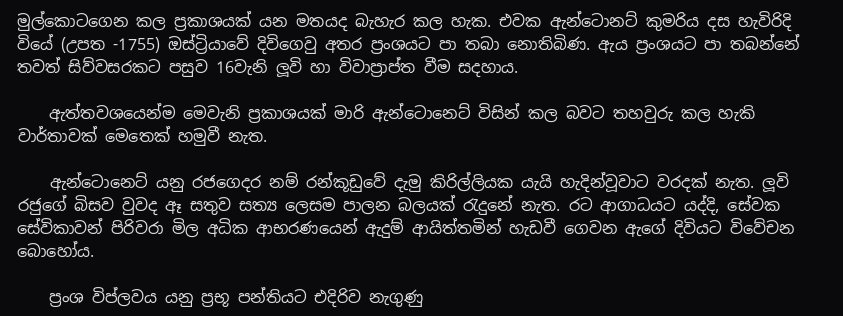මුල්කොටගෙන කල ප්‍රකාශයක් යන මතයද බැහැර කල හැක. එවක ඇන්ටොනට් කුමරිය දස හැවිරිදි වියේ (උපත -1755) ඔස්ට්‍රියාවේ දිවිගෙවු අතර ප්‍රංශයට පා තබා නොතිබිණ. ඇය ප්‍රංශයට පා තබන්නේ තවත් සිව්වසරකට පසුව 16වැනි ලූවි හා විවාප්‍රාප්ත වීම සදහාය.

    ඇත්තවශයෙන්ම මෙවැනි ප්‍රකාශයක් මාරි ඇන්ටොනෙට් විසින් කල බවට තහවුරු කල හැකි වාර්තාවක් මෙතෙක් හමුවී නැත.

    ඇන්ටොනෙට් යනු රජගෙදර නම් රන්කූඩුවේ දැමු කිරිල්ලියක යැයි හැදින්වූවාට වරදක් නැත. ලූවි රජුගේ බිසව වුවද ඈ සතුව සත්‍ය ලෙසම පාලන බලයක් රැදුනේ නැත. රට ආගාධයට යද්දි, සේවක සේවිකාවන් පිරිවරා මිල අධික ආභරණයෙන් ඇදුම් ආයිත්තමින් හැඩවී ගෙවන ඇගේ දිවියට විවේචන බොහෝය.

    ප්‍රංශ විප්ලවය යනු ප්‍රභූ පන්තියට එදිරිව නැගුණු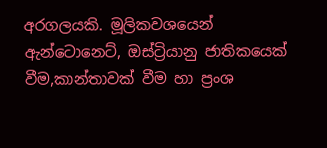අරගලයකි. මූලිකවශයෙන් ඇන්ටොනෙට්, ඔස්ට්‍රියානු ජාතිකයෙක් වීම,කාන්තාවක් වීම හා ප්‍රංශ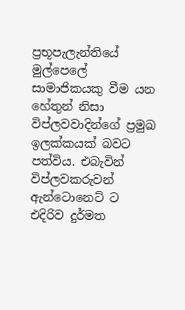ප්‍රභූපැලැන්තියේ මුල්පෙලේ සාමාජිකයකු වීම යන හේතුන් නිසා විප්ලවවාදින්ගේ ප්‍රමුඛ ඉලක්කයක් බවට පත්විය. එබැවින් විප්ලවකරුවන් ඇන්ටොනෙට් ට එදිරිව දුර්මත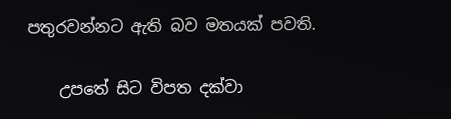පතුරවන්නට ඇති බව මතයක් පවති.

    උපතේ සිට විපත දක්වා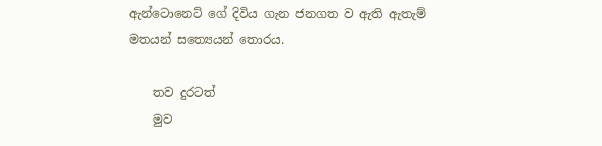ඇන්ටොනෙට් ගේ දිවිය ගැන ජනගත ව ඇති ඇතැම් මතයන් සත්‍යෙයන් තොරය.

    තව දුරටත්
    මුව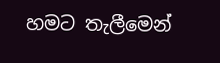හමට තැලීමෙන්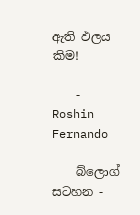ඇති ඵලය කිම!

    - Roshin Fernando

    බ්ලොග් සටහන -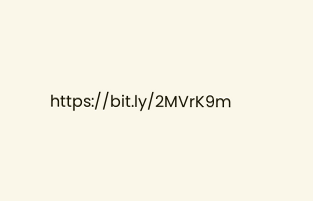https://bit.ly/2MVrK9m